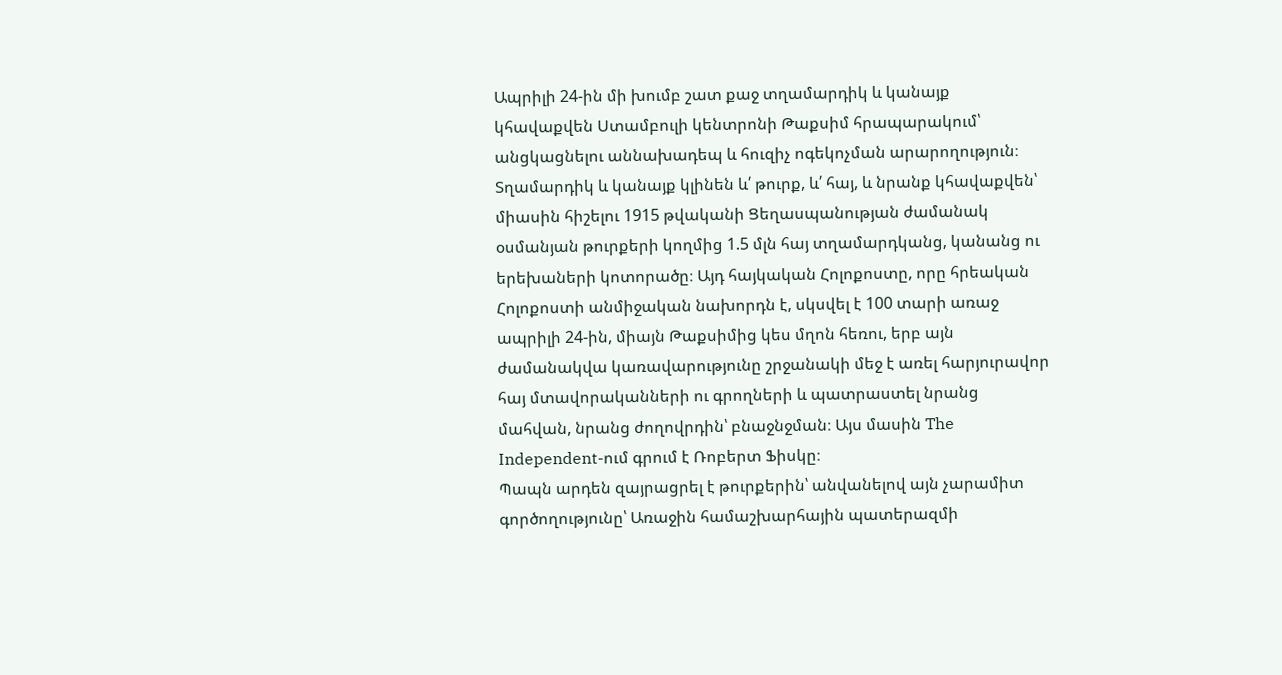Ապրիլի 24-ին մի խումբ շատ քաջ տղամարդիկ և կանայք կհավաքվեն Ստամբուլի կենտրոնի Թաքսիմ հրապարակում՝ անցկացնելու աննախադեպ և հուզիչ ոգեկոչման արարողություն։ Տղամարդիկ և կանայք կլինեն և՛ թուրք, և՛ հայ, և նրանք կհավաքվեն՝ միասին հիշելու 1915 թվականի Ցեղասպանության ժամանակ օսմանյան թուրքերի կողմից 1.5 մլն հայ տղամարդկանց, կանանց ու երեխաների կոտորածը։ Այդ հայկական Հոլոքոստը, որը հրեական Հոլոքոստի անմիջական նախորդն է, սկսվել է 100 տարի առաջ ապրիլի 24-ին, միայն Թաքսիմից կես մղոն հեռու, երբ այն ժամանակվա կառավարությունը շրջանակի մեջ է առել հարյուրավոր հայ մտավորականների ու գրողների և պատրաստել նրանց մահվան, նրանց ժողովրդին՝ բնաջնջման։ Այս մասին The Independent-ում գրում է Ռոբերտ Ֆիսկը։
Պապն արդեն զայրացրել է թուրքերին՝ անվանելով այն չարամիտ գործողությունը՝ Առաջին համաշխարհային պատերազմի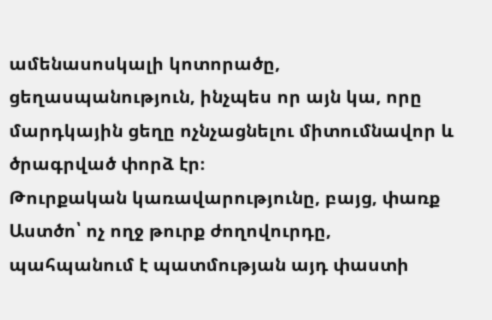ամենասոսկալի կոտորածը, ցեղասպանություն, ինչպես որ այն կա, որը մարդկային ցեղը ոչնչացնելու միտումնավոր և ծրագրված փորձ էր։
Թուրքական կառավարությունը, բայց, փառք Աստծո՝ ոչ ողջ թուրք ժողովուրդը, պահպանում է պատմության այդ փաստի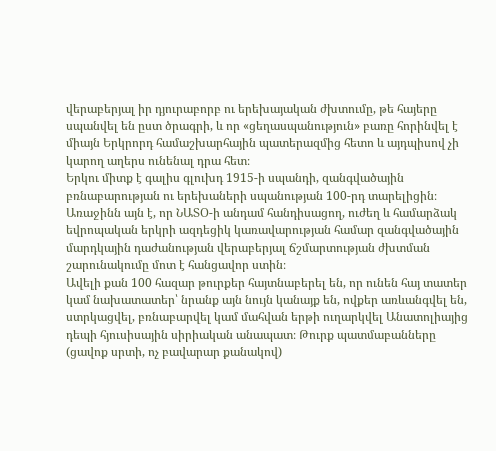վերաբերյալ իր դյուրաբորբ ու երեխայական ժխտումը, թե հայերը սպանվել են ըստ ծրագրի, և որ «ցեղասպանություն» բառը հորինվել է միայն Երկրորդ համաշխարհային պատերազմից հետո և այդպիսով չի կարող աղերս ունենալ դրա հետ։
Երկու միտք է գալիս գլուխդ 1915-ի սպանդի, զանգվածային բռնաբարության ու երեխաների սպանության 100-րդ տարելիցին։ Առաջինն այն է, որ ՆԱՏՕ-ի անդամ հանդիսացող, ուժեղ և համարձակ եվրոպական երկրի ազդեցիկ կառավարության համար զանգվածային մարդկային դաժանության վերաբերյալ ճշմարտության ժխտման շարունակումը մոտ է հանցավոր ստին։
Ավելի քան 100 հազար թուրքեր հայտնաբերել են, որ ունեն հայ տատեր կամ նախատատեր՝ նրանք այն նույն կանայք են, ովքեր առևանգվել են, ստրկացվել, բռնաբարվել կամ մահվան երթի ուղարկվել Անատոլիայից դեպի հյուսիսային սիրիական անապատ։ Թուրք պատմաբանները (ցավոք սրտի, ոչ բավարար քանակով)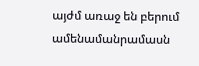այժմ առաջ են բերում ամենամանրամասն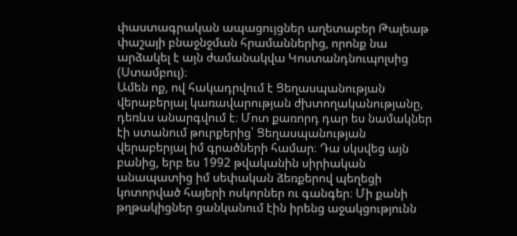փաստագրական ապացույցներ աղետաբեր Թալեաթ փաշայի բնաջնջման հրամաններից, որոնք նա արձակել է այն ժամանակվա Կոստանդնուպոլսից (Ստամբուլ)։
Ամեն ոք, ով հակադրվում է Ցեղասպանության վերաբերյալ կառավարության ժխտողականությանը, դեռևս անարգվում է։ Մոտ քառորդ դար ես նամակներ էի ստանում թուրքերից՝ Ցեղասպանության վերաբերյալ իմ գրածների համար։ Դա սկսվեց այն բանից, երբ ես 1992 թվականին սիրիական անապատից իմ սեփական ձեռքերով պեղեցի կոտորված հայերի ոսկորներ ու գանգեր։ Մի քանի թղթակիցներ ցանկանում էին իրենց աջակցությունն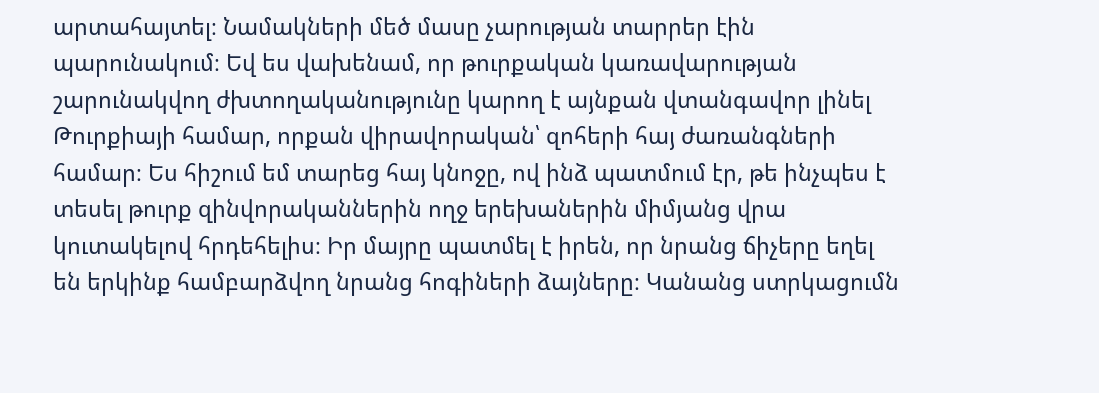արտահայտել։ Նամակների մեծ մասը չարության տարրեր էին պարունակում։ Եվ ես վախենամ, որ թուրքական կառավարության շարունակվող ժխտողականությունը կարող է այնքան վտանգավոր լինել Թուրքիայի համար, որքան վիրավորական՝ զոհերի հայ ժառանգների համար։ Ես հիշում եմ տարեց հայ կնոջը, ով ինձ պատմում էր, թե ինչպես է տեսել թուրք զինվորականներին ողջ երեխաներին միմյանց վրա կուտակելով հրդեհելիս։ Իր մայրը պատմել է իրեն, որ նրանց ճիչերը եղել են երկինք համբարձվող նրանց հոգիների ձայները։ Կանանց ստրկացումն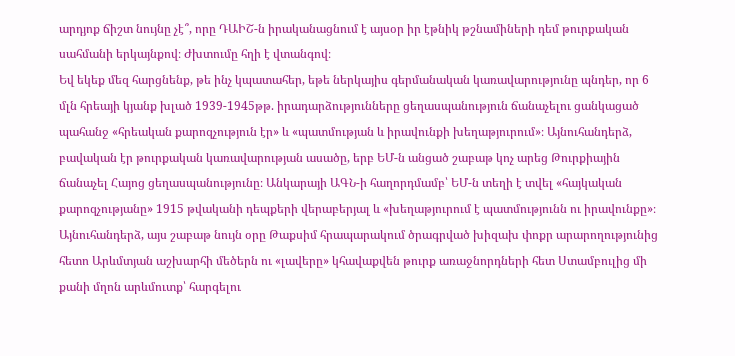արդյոք ճիշտ նույնը չէ՞, որը ԴԱԻՇ-ն իրականացնում է այսօր իր էթնիկ թշնամիների դեմ թուրքական սահմանի երկայնքով։ Ժխտումը հղի է վտանգով։
Եվ եկեք մեզ հարցնենք, թե ինչ կպատահեր, եթե ներկայիս գերմանական կառավարությունը պնդեր, որ 6 մլն հրեայի կյանք խլած 1939-1945թթ. իրադարձությունները ցեղասպանություն ճանաչելու ցանկացած պահանջ «հրեական քարոզչություն էր» և «պատմության և իրավունքի խեղաթյուրում»։ Այնուհանդերձ, բավական էր թուրքական կառավարության ասածը, երբ ԵՄ-ն անցած շաբաթ կոչ արեց Թուրքիային ճանաչել Հայոց ցեղասպանությունը։ Անկարայի ԱԳՆ-ի հաղորդմամբ՝ ԵՄ-ն տեղի է տվել «հայկական քարոզչությանը» 1915 թվականի դեպքերի վերաբերյալ և «խեղաթյուրում է պատմությունն ու իրավունքը»։
Այնուհանդերձ, այս շաբաթ նույն օրը Թաքսիմ հրապարակում ծրագրված խիզախ փոքր արարողությունից հետո Արևմտյան աշխարհի մեծերն ու «լավերը» կհավաքվեն թուրք առաջնորդների հետ Ստամբուլից մի քանի մղոն արևմուտք՝ հարգելու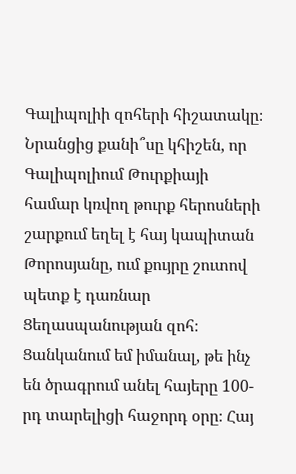Գալիպոլիի զոհերի հիշատակը։ Նրանցից քանի՞սը կհիշեն, որ Գալիպոլիում Թուրքիայի համար կռվող թուրք հերոսների շարքում եղել է հայ կապիտան Թորոսյանը, ում քույրը շուտով պետք է դառնար Ցեղասպանության զոհ։
Ցանկանում եմ իմանալ, թե ինչ են ծրագրում անել հայերը 100-րդ տարելիցի հաջորդ օրը։ Հայ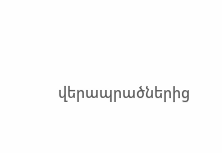վերապրածներից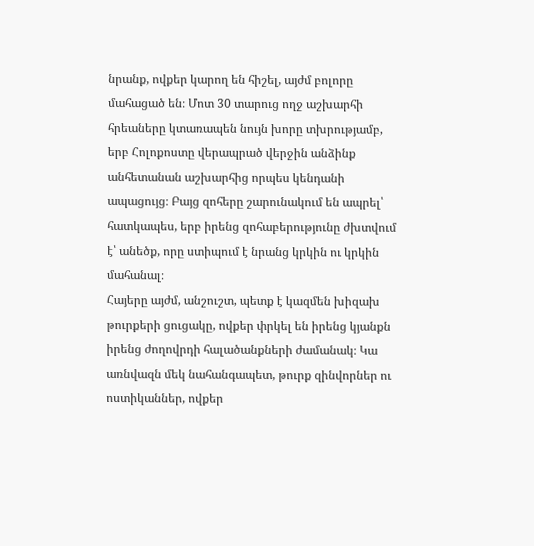նրանք, ովքեր կարող են հիշել, այժմ բոլորը մահացած են։ Մոտ 30 տարուց ողջ աշխարհի հրեաները կտառապեն նույն խորը տխրությամբ, երբ Հոլոքոստը վերապրած վերջին անձինք անհետանան աշխարհից որպես կենդանի ապացույց։ Բայց զոհերը շարունակում են ապրել՝ հատկապես, երբ իրենց զոհաբերությունը ժխտվում է՝ անեծք, որը ստիպում է նրանց կրկին ու կրկին մահանալ։
Հայերը այժմ, անշուշտ, պետք է կազմեն խիզախ թուրքերի ցուցակը, ովքեր փրկել են իրենց կյանքն իրենց ժողովրդի հալածանքների ժամանակ։ Կա առնվազն մեկ նահանգապետ, թուրք զինվորներ ու ոստիկաններ, ովքեր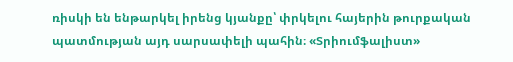ռիսկի են ենթարկել իրենց կյանքը՝ փրկելու հայերին թուրքական պատմության այդ սարսափելի պահին։ «Տրիումֆալիստ»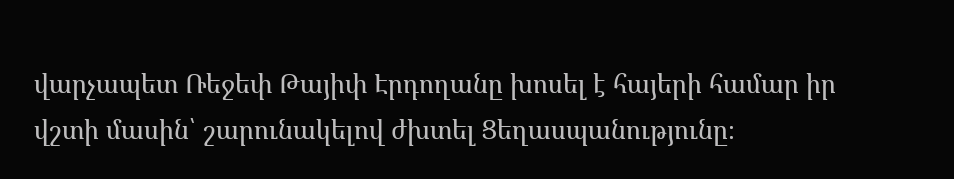վարչապետ Ռեջեփ Թայիփ Էրդողանը խոսել է հայերի համար իր վշտի մասին՝ շարունակելով ժխտել Ցեղասպանությունը։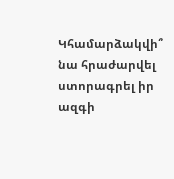Կհամարձակվի՞ նա հրաժարվել ստորագրել իր ազգի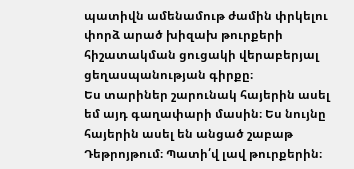պատիվն ամենամութ ժամին փրկելու փորձ արած խիզախ թուրքերի հիշատակման ցուցակի վերաբերյալ ցեղասպանության գիրքը։
Ես տարիներ շարունակ հայերին ասել եմ այդ գաղափարի մասին։ Ես նույնը հայերին ասել են անցած շաբաթ Դեթրոյթում։ Պատի՛վ լավ թուրքերին։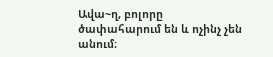Ավա~ղ, բոլորը ծափահարում են և ոչինչ չեն անում։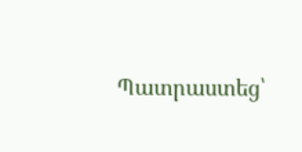Պատրաստեց՝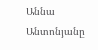Աննա Անտոնյանը